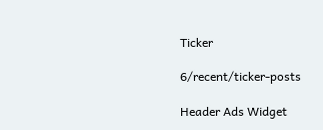Ticker

6/recent/ticker-posts

Header Ads Widget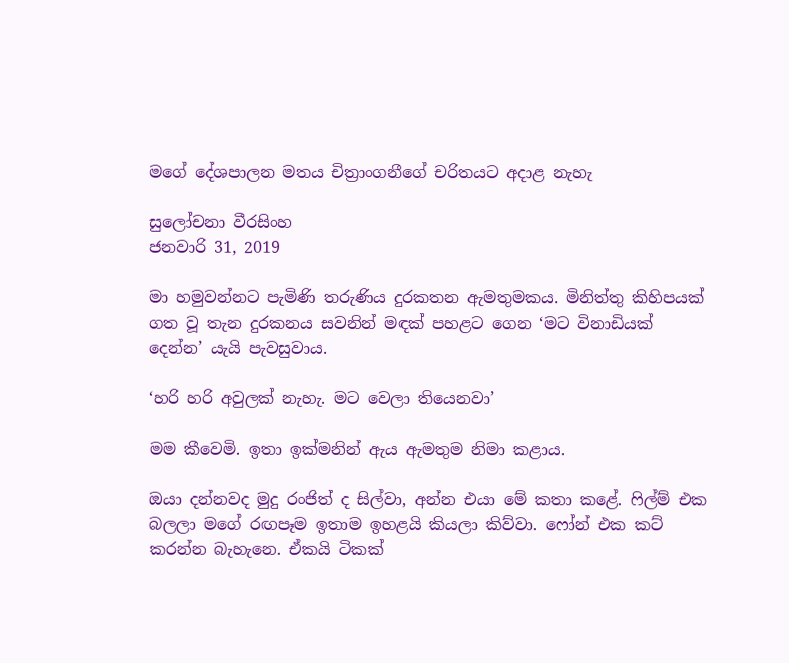මගේ දේශපාලන මතය චිත්‍රාංගනීගේ චරිතයට අදාළ නැහැ

සුලෝචනා වීරසිංහ
ජනවාරි 31, 2019

මා හමුවන්නට පැමිණි තරුණිය දුරකතන ඇමතුමකය. මිනිත්තු කිහිපයක් ගත වූ තැන දුරකනය සවනින් මඳක් පහළට ගෙන ‘මට විනාඩියක් දෙන්න’ යැයි පැවසුවාය.

‘හරි හරි අවුලක් නැහැ. මට වෙලා තියෙනවා’

මම කීවෙමි. ඉතා ඉක්මනින් ඇය ඇමතුම නිමා කළාය.

ඔයා දන්නවද මුදු රංජිත් ද සිල්වා, අන්න එයා මේ කතා කළේ. ෆිල්ම් එක බලලා මගේ රඟපෑම ඉතාම ඉහළයි කියලා කිව්වා. ෆෝන් එක කට් කරන්න බැහැනෙ. ඒකයි ටිකක්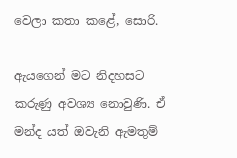වෙලා කතා කළේ, සොරි.

ඇයගෙන් මට නිදහසට කරුණු අවශ්‍ය නොවුණි. ඒ මන්ද යත් ඔවැනි ඇමතුම්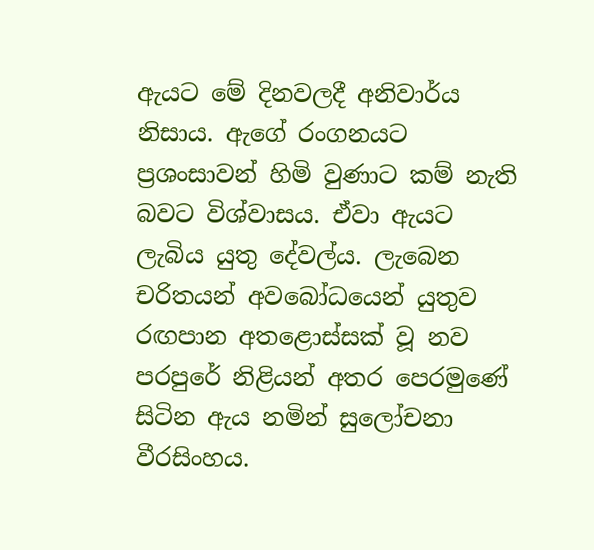ඇයට මේ දිනවලදී අනිවාර්ය නිසාය. ඇගේ රංගනයට ප්‍රශංසාවන් හිමි වුණාට කම් නැති බවට විශ්වාසය. ඒවා ඇයට ලැබිය යුතු දේවල්ය. ලැබෙන චරිතයන් අවබෝධයෙන් යුතුව රඟපාන අතළොස්සක් වූ නව පරපුරේ නිළියන් අතර පෙරමුණේ සිටින ඇය නමින් සුලෝචනා වීරසිංහය.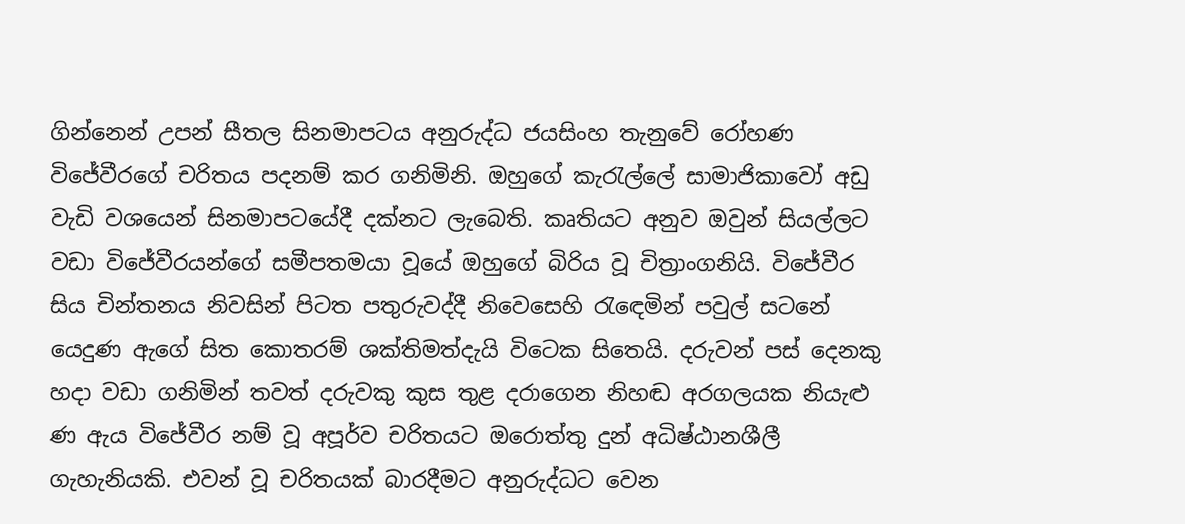ගින්නෙන් උපන් සීතල සිනමාපටය අනුරුද්ධ ජයසිංහ තැනුවේ රෝහණ විජේවීරගේ චරිතය පදනම් කර ගනිමිනි. ඔහුගේ කැරැල්ලේ සාමාජිකාවෝ අඩු වැඩි වශයෙන් සිනමාපටයේදී දක්නට ලැබෙති. කෘතියට අනුව ඔවුන් සියල්ලට වඩා විජේවීරයන්ගේ සමීපතමයා වූයේ ඔහුගේ බිරිය වූ චිත්‍රාංගනියි. විජේවීර සිය චින්තනය නිවසින් පිටත පතුරුවද්දී නිවෙසෙහි රැඳෙමින් පවුල් සටනේ යෙදුණ ඇගේ සිත කොතරම් ශක්තිමත්දැයි විටෙක සිතෙයි. දරුවන් පස් දෙනකු හදා වඩා ගනිමින් තවත් දරුවකු කුස තුළ දරාගෙන නිහඬ අරගලයක නියැළු ණ ඇය විජේවීර නම් වූ අපූර්ව චරිතයට ඔරොත්තු දුන් අධිෂ්ඨානශීලී ගැහැනියකි. එවන් වූ චරිතයක් බාරදීමට අනුරුද්ධට වෙන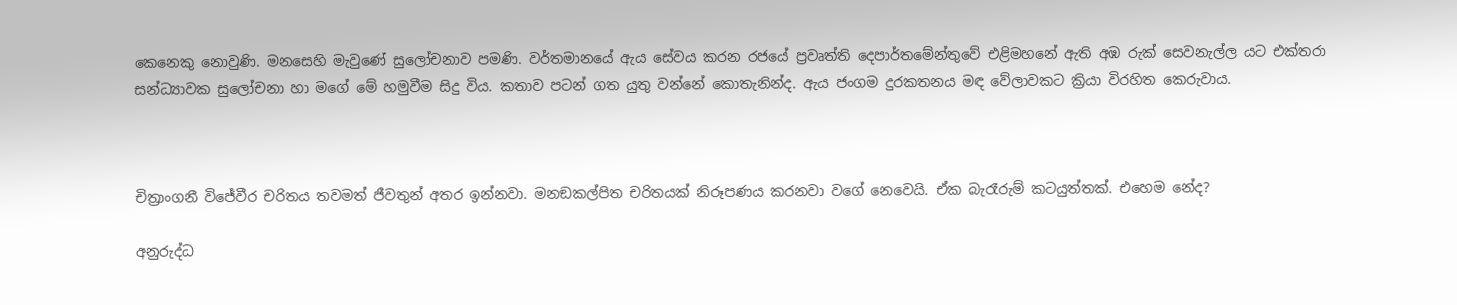කෙනෙකු නොවුණි. මනසෙහි මැවුණේ සුලෝචනාව පමණි. වර්තමානයේ ඇය සේවය කරන රජයේ ප්‍රවෘත්ති දෙපාර්තමේන්තුවේ එළිමහනේ ඇති අඹ රුක් සෙවනැල්ල යට එක්තරා සන්ධ්‍යාවක සුලෝචනා හා මගේ මේ හමුවීම සිදු විය. කතාව පටන් ගත යුතු වන්නේ කොතැනින්ද. ඇය ජංගම දුරකතනය මඳ වේලාවකට ක්‍රියා විරහිත කෙරුවාය.



චිත්‍රාංගනී විජේවීර චරිතය තවමත් ජීවතුන් අතර ඉන්නවා. මනඞකල්පිත චරිතයක් නිරූපණය කරනවා වගේ නෙවෙයි. ඒක බැරෑරුම් කටයුත්තක්. එහෙම නේද?

අනුරුද්ධ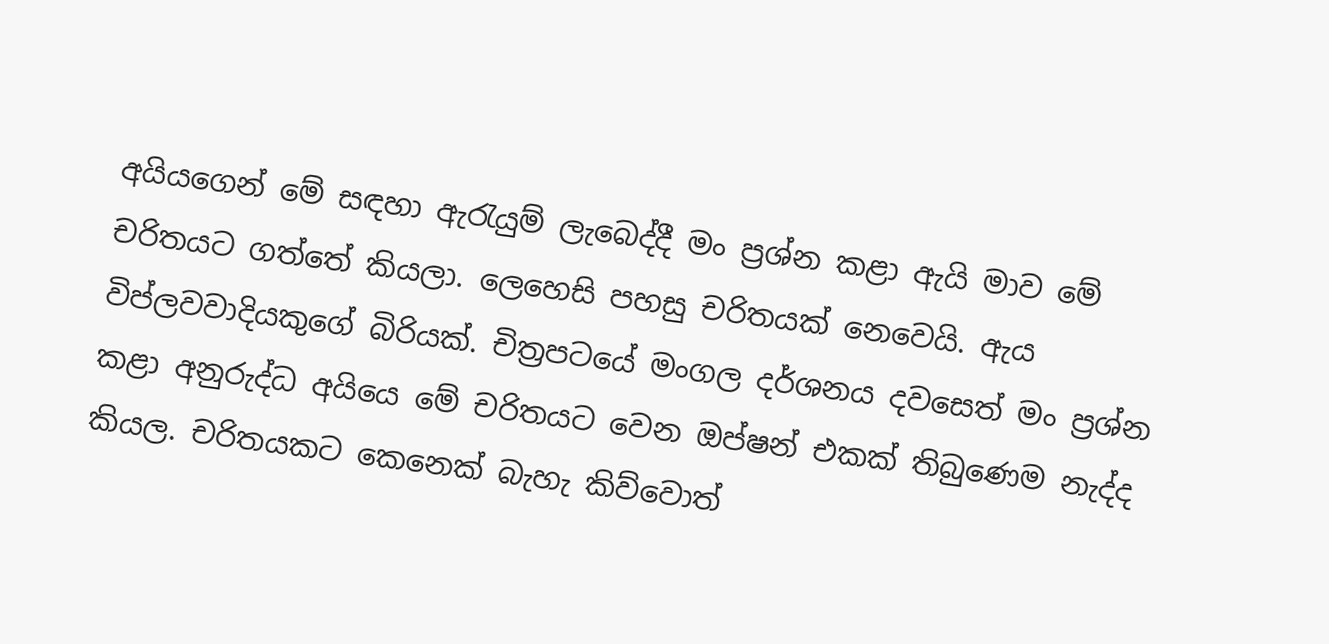අයියගෙන් මේ සඳහා ඇරැයුම් ලැබෙද්දී මං ප්‍රශ්න කළා ඇයි මාව මේ චරිතයට ගත්තේ කියලා. ලෙහෙසි පහසු චරිතයක් නෙවෙයි. ඇය විප්ලවවාදියකුගේ බිරියක්. චිත්‍රපටයේ මංගල දර්ශනය දවසෙත් මං ප්‍රශ්න කළා අනුරුද්ධ අයියෙ මේ චරිතයට වෙන ඔප්ෂන් එකක් තිබුණෙම නැද්ද කියල. චරිතයකට කෙනෙක් බැහැ කිව්වොත්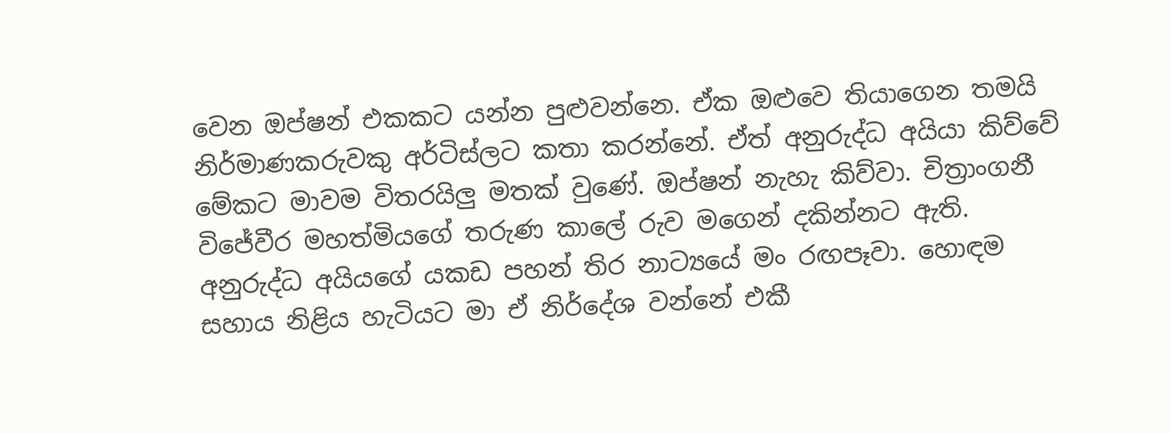වෙන ඔප්ෂන් එකකට යන්න පුළුවන්නෙ. ඒක ඔළුවෙ තියාගෙන තමයි නිර්මාණකරුවකු අර්ටිස්ලට කතා කරන්නේ. ඒත් අනුරුද්ධ අයියා කිව්වේ මේකට මාවම විතරයිලු මතක් වුණේ. ඔප්ෂන් නැහැ කිව්වා. චිත්‍රාංගනී විජේවීර මහත්මියගේ තරුණ කාලේ රුව මගෙන් දකින්නට ඇති. අනුරුද්ධ අයියගේ යකඩ පහන් තිර නාට්‍යයේ මං රඟපෑවා. හොඳම සහාය නිළිය හැටියට මා ඒ නිර්දේශ වන්නේ එකී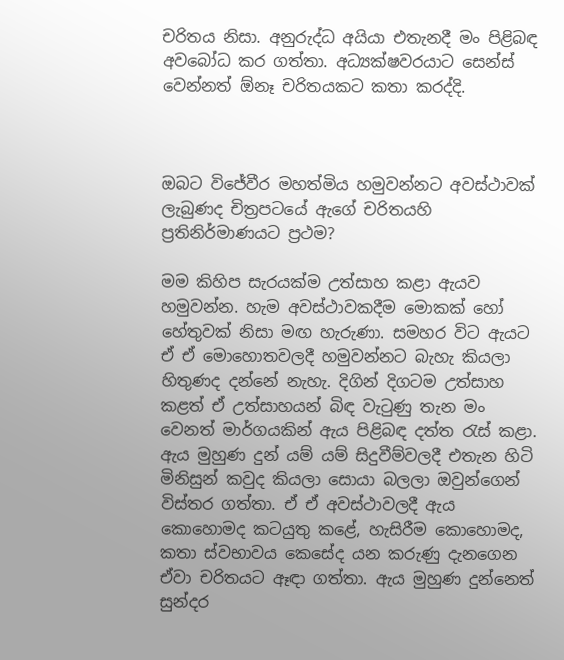චරිතය නිසා. අනුරුද්ධ අයියා එතැනදී මං පිළිබඳ අවබෝධ කර ගත්තා. අධ්‍යක්ෂවරයාට සෙන්ස් වෙන්නත් ඕනෑ චරිතයකට කතා කරද්දි.



ඔබට විජේවීර මහත්මිය හමුවන්නට අවස්ථාවක් ලැබුණද චිත්‍රපටයේ ඇගේ චරිතයහි ප්‍රතිනිර්මාණයට ප්‍රථම?

මම කිහිප සැරයක්ම උත්සාහ කළා ඇයව හමුවන්න. හැම අවස්ථාවකදීම මොකක් හෝ හේතුවක් නිසා මඟ හැරුණා. සමහර විට ඇයට ඒ ඒ මොහොතවලදී හමුවන්නට බැහැ කියලා හිතුණද දන්නේ නැහැ. දිගින් දිගටම උත්සාහ කළත් ඒ උත්සාහයන් බිඳ වැටුණු තැන මං වෙනත් මාර්ගයකින් ඇය පිළිබඳ දත්ත රැස් කළා. ඇය මුහුණ දුන් යම් යම් සිදුවීම්වලදී එතැන හිටි මිනිසුන් කවුද කියලා සොයා බලලා ඔවුන්ගෙන් විස්තර ගත්තා. ඒ ඒ අවස්ථාවලදී ඇය කොහොමද කටයුතු කළේ, හැසිරීම කොහොමද, කතා ස්වභාවය කෙසේද යන කරුණු දැනගෙන ඒවා චරිතයට ඈඳා ගත්තා. ඇය මුහුණ දුන්නෙත් සුන්දර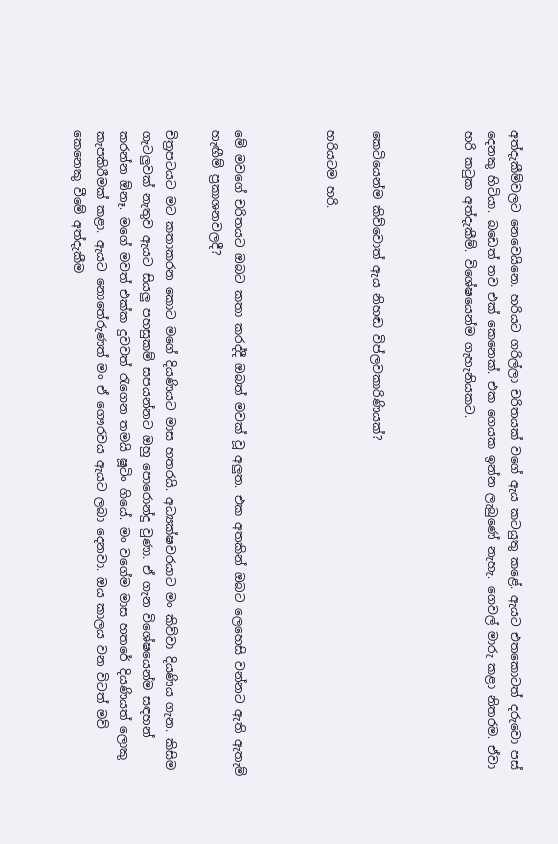අත්දැකීම්වලට නෙවෙයිනෙ. හරියට ගරිල්ලා චරිතයක් වගේ ඇය කටයුතු කළේ. ඇයට එතකොටත් දරුවො පස් දෙනකු හිටියා. බඩෙත් තව එක් කෙනෙක්. එක ගෙයක ඉන්න ලැබුණේ නැහැ. ගෙවල් මාරු කළා නිතරම. ඒවා හරි කටුක අත්දැකීම්. විශේෂයෙන්ම ගැහැනියකට.



කෙටියෙන්ම කිව්වොත් ඇය නිහඬ විප්ලවකාරිණියක්?

හරියටම හරි.



මේ මවගේ චරිතයට ඔබට කතා කරද්දී ඔබත් මවක් වූ අලුත. එක අතකින් ඔබට ලෙහෙසි වන්නට ඇති ඇතැම් හැඟීම් ප්‍රකාශනවලදී?

චිත්‍රපටයට මට කතාකරන කොට මගේ දියණියට මාස හතරයි. අධ්‍යක්ෂවරයාට මං කිව්වා දියණිය ගැන. කිසිම ගැටලුවක් නැතුව ඇයට සියලු පහසුකම් සපයන්නට ඔහු පොරොන්දු වුණා. ඒ ගැන විශේෂයෙන්ම සඳහන් කරන්න ඕනෑ. මගේ මවත් එක්ක දුවවත් රැගෙන තමයි ෂූටිං ගියේ. මං වගේම මාස හතරේ දියණියත් ලොකු කැපකිරීමක් කළා. ඇයට නොතේරුණත් මං ඒ ගෞරවය ඇයට ලබා දෙනවා. ඔය කාලය වන විටත් මව් කෙනෙකු වීමේ අත්දැකීම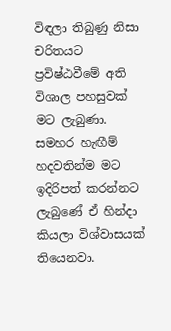විඳලා තිබුණු නිසා චරිතයට ප්‍රවිෂ්ඨවීමේ අති විශාල පහසුවක් මට ලැබුණා. සමහර හැඟීම් හදවතින්ම මට ඉදිරිපත් කරන්නට ලැබුණේ ඒ හින්දා කියලා විශ්වාසයක් තියෙනවා.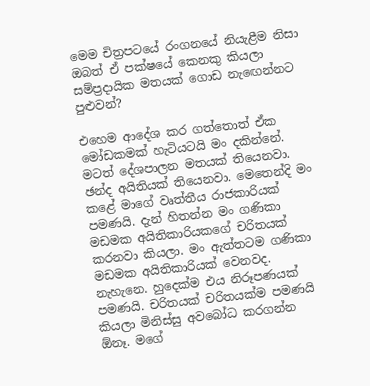මෙම චිත්‍රපටයේ රංගනයේ නියැළීම නිසා ඔබත් ඒ පක්ෂයේ කෙනකු කියලා සම්ප්‍රදායික මතයක් ගොඩ නැඟෙන්නට පුළුවන්?

එහෙම ආදේශ කර ගත්තොත් ඒක මෝඩකමක් හැටියටයි මං දකින්නේ. මටත් දේශපාලන මතයක් තියෙනවා. ඡන්ද අයිතියක් තියෙනවා. මෙතෙන්දි මං කළේ මාගේ වෘත්තීය රාජකාරියක් පමණයි. දැන් හිතන්න මං ගණිකා මඩමක අයිතිකාරියකගේ චරිතයක් කරනවා කියලා. මං ඇත්තටම ගණිකා මඩමක අයිතිකාරියක් වෙනවද. නැහැනෙ. හුදෙක්ම එය නිරූපණයක් පමණයි. චරිතයක් චරිතයක්ම පමණයි කියලා මිනිස්සු අවබෝධ කරගන්න ඕනෑ. මගේ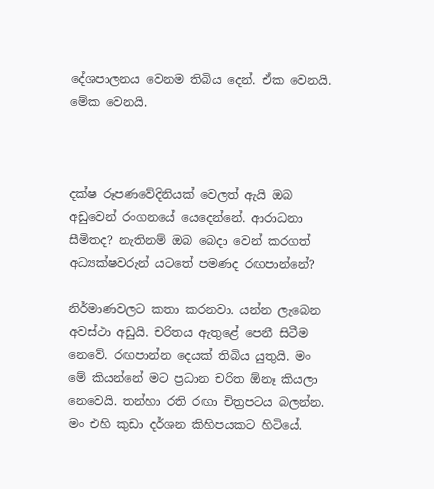දේශපාලනය වෙනම තිබිය දෙන්. ඒක වෙනයි. මේක වෙනයි.



දක්ෂ රූපණවේදිනියක් වෙලත් ඇයි ඔබ අඩුවෙන් රංගනයේ යෙදෙන්නේ. ආරාධනා සීමිතද? නැතිනම් ඔබ බෙදා වෙන් කරගත් අධ්‍යක්ෂවරුන් යටතේ පමණද රඟපාන්නේ?

නිර්මාණවලට කතා කරනවා. යන්න ලැබෙන අවස්ථා අඩුයි. චරිතය ඇතුළේ පෙනී සිටීම නෙවේ. රඟපාන්න දෙයක් තිබිය යුතුයි. මං මේ කියන්නේ මට ප්‍රධාන චරිත ඕනෑ කියලා නෙවෙයි. තන්හා රති රඟා චිත්‍රපටය බලන්න. මං එහි කුඩා දර්ශන කිහිපයකට හිටියේ.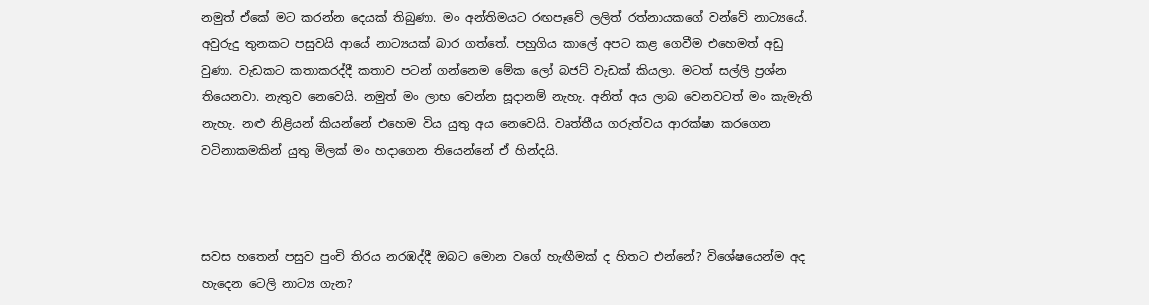නමුත් ඒකේ මට කරන්න දෙයක් තිබුණා. මං අන්තිමයට රඟපෑවේ ලලිත් රත්නායකගේ වන්වේ නාට්‍යයේ. අවුරුදු තුනකට පසුවයි ආයේ නාට්‍යයක් බාර ගත්තේ. පහුගිය කාලේ අපට කළ ගෙවීම එහෙමත් අඩු වුණා. වැඩකට කතාකරද්දී කතාව පටන් ගන්නෙම මේක ලෝ බජට් වැඩක් කියලා. මටත් සල්ලි ප්‍රශ්න තියෙනවා. නැතුව නෙවෙයි. නමුත් මං ලාභ වෙන්න සූදානම් නැහැ. අනිත් අය ලාබ වෙනවටත් මං කැමැති නැහැ. නළු නිළියන් කියන්නේ එහෙම විය යුතු අය නෙවෙයි. වෘත්තීය ගරුත්වය ආරක්ෂා කරගෙන වටිනාකමකින් යුතු මිලක් මං හදාගෙන තියෙන්නේ ඒ හින්දයි.



සවස හතෙන් පසුව පුංචි තිරය නරඹද්දී ඔබට මොන වගේ හැඟීමක් ද හිතට එන්නේ? විශේෂයෙන්ම අද හැදෙන ටෙලි නාට්‍ය ගැන?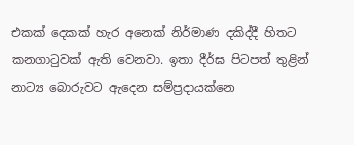එකක් දෙකක් හැර අනෙක් නිර්මාණ දකිද්දී හිතට කනගාටුවක් ඇති වෙනවා. ඉතා දීර්ඝ පිටපත් තුළින් නාට්‍ය බොරුවට ඇදෙන සම්ප්‍රදායක්නෙ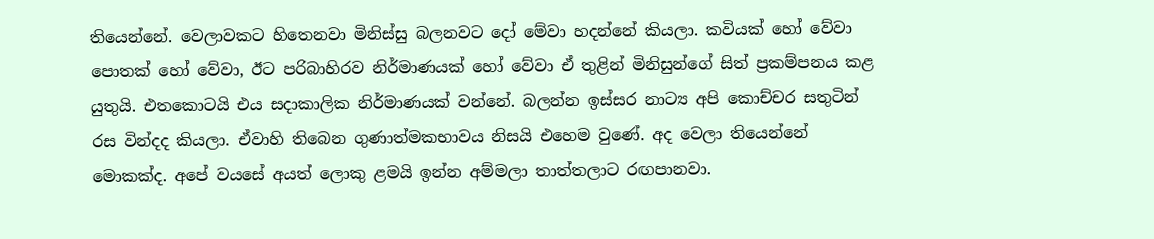තියෙන්නේ. වෙලාවකට හිතෙනවා මිනිස්සු බලනවට දෝ මේවා හදන්නේ කියලා. කවියක් හෝ වේවා පොතක් හෝ වේවා, ඊට පරිබාහිරව නිර්මාණයක් හෝ වේවා ඒ තුළින් මිනිසුන්ගේ සිත් ප්‍රකම්පනය කළ යුතුයි. එතකොටයි එය සදාකාලික නිර්මාණයක් වන්නේ. බලන්න ඉස්සර නාට්‍ය අපි කොච්චර සතුටින් රස වින්දද කියලා. ඒවාහි තිබෙන ගුණාත්මකභාවය නිසයි එහෙම වුණේ. අද වෙලා තියෙන්නේ මොකක්ද. අපේ වයසේ අයත් ලොකු ළමයි ඉන්න අම්මලා තාත්තලාට රඟපානවා.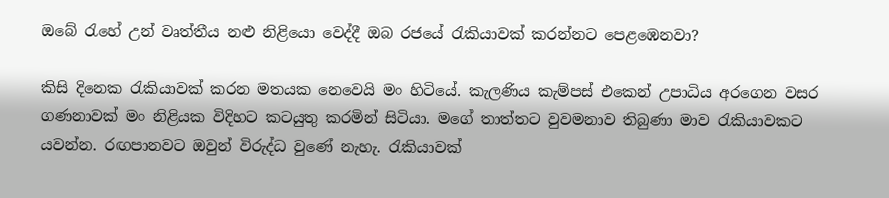ඔබේ රැහේ උන් වෘත්තීය නළු නිළියො වෙද්දී ඔබ රජයේ රැකියාවක් කරන්නට පෙළඹෙනවා?

කිසි දිනෙක රැකියාවක් කරන මතයක නෙවෙයි මං හිටියේ. කැලණිය කැම්පස් එකෙන් උපාධිය අරගෙන වසර ගණනාවක් මං නිළියක විදිහට කටයුතු කරමින් සිටියා. මගේ තාත්තට වුවමනාව තිබුණා මාව රැකියාවකට යවන්න. රඟපානවට ඔවුන් විරුද්ධ වුණේ නැහැ. රැකියාවක්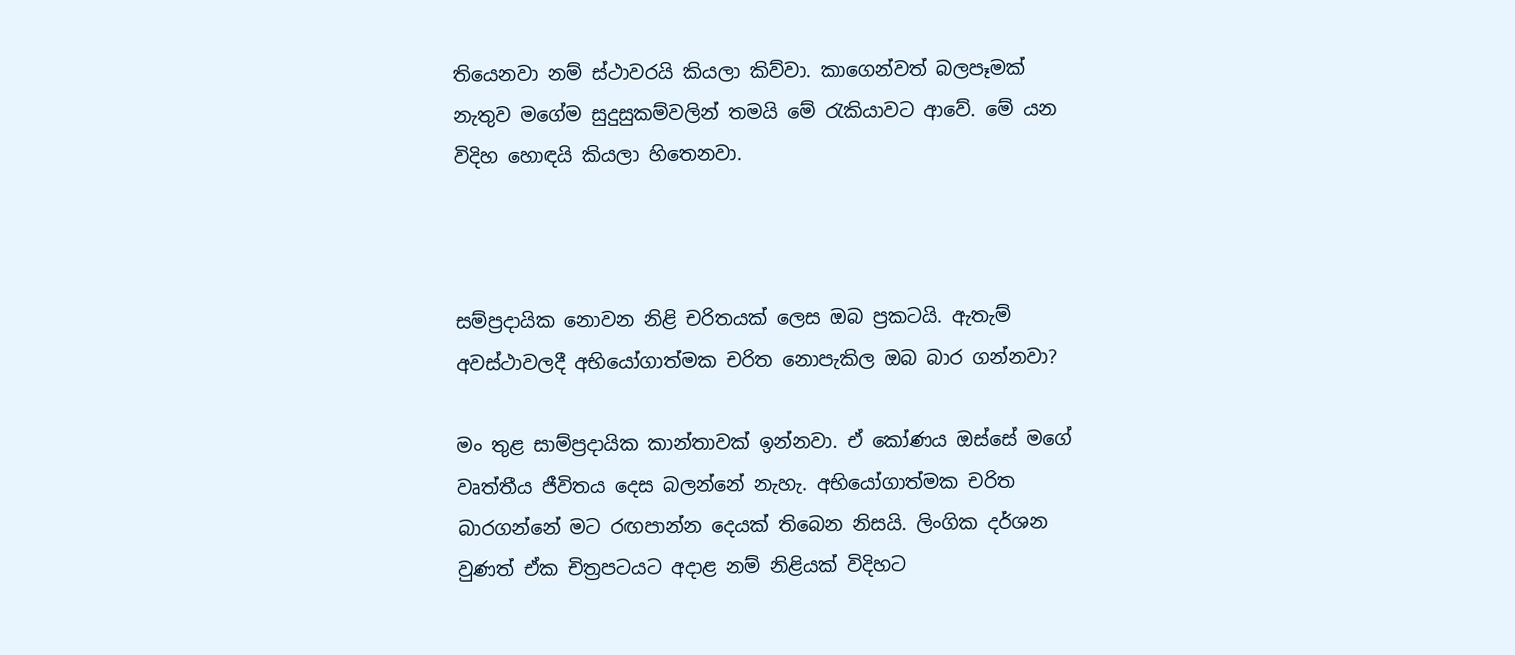තියෙනවා නම් ස්ථාවරයි කියලා කිව්වා. කාගෙන්වත් බලපෑමක් නැතුව මගේම සුදුසුකම්වලින් තමයි මේ රැකියාවට ආවේ. මේ යන විදිහ හොඳයි කියලා හිතෙනවා.



සම්ප්‍රදායික නොවන නිළි චරිතයක් ලෙස ඔබ ප්‍රකටයි. ඇතැම් අවස්ථාවලදී අභියෝගාත්මක චරිත නොපැකිල ඔබ බාර ගන්නවා?

මං තුළ සාම්ප්‍රදායික කාන්තාවක් ඉන්නවා. ඒ කෝණය ඔස්සේ මගේ වෘත්තීය ජීවිතය දෙස බලන්නේ නැහැ. අභියෝගාත්මක චරිත බාරගන්නේ මට රඟපාන්න දෙයක් තිබෙන නිසයි. ලිංගික දර්ශන වුණත් ඒක චිත්‍රපටයට අදාළ නම් නිළියක් විදිහට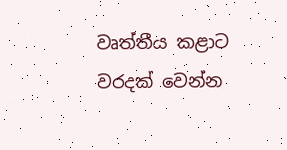වෘත්තීය කළාට වරදක් වෙන්න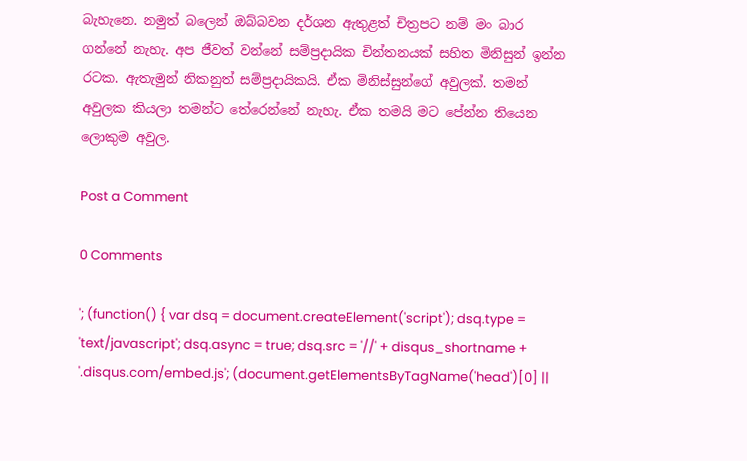බැහැනෙ. නමුත් බලෙන් ඔබ්බවන දර්ශන ඇතුළත් චිත්‍රපට නම් මං බාර ගන්නේ නැහැ. අප ජීවත් වන්නේ සම්ප්‍රදායික චින්තනයක් සහිත මිනිසුන් ඉන්න රටක. ඇතැමුන් නිකනුත් සම්ප්‍රදායිකයි. ඒක මිනිස්සුන්ගේ අවුලක්. තමන් අවුලක කියලා තමන්ට තේරෙන්නේ නැහැ. ඒක තමයි මට පේන්න තියෙන ලොකුම අවුල.

Post a Comment

0 Comments

'; (function() { var dsq = document.createElement('script'); dsq.type = 'text/javascript'; dsq.async = true; dsq.src = '//' + disqus_shortname + '.disqus.com/embed.js'; (document.getElementsByTagName('head')[0] ||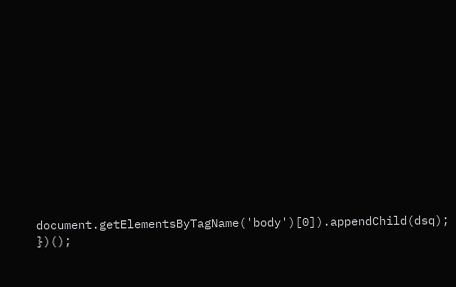document.getElementsByTagName('body')[0]).appendChild(dsq); })();